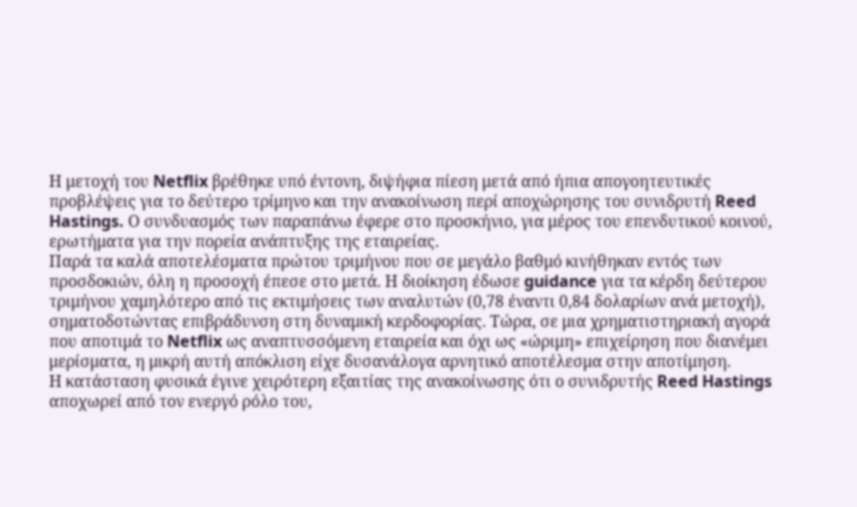Η μετοχή του Netflix βρέθηκε υπό έντονη, διψήφια πίεση μετά από ήπια απογοητευτικές προβλέψεις για το δεύτερο τρίμηνο και την ανακοίνωση περί αποχώρησης του συνιδρυτή Reed Hastings. Ο συνδυασμός των παραπάνω έφερε στο προσκήνιο, για μέρος του επενδυτικού κοινού, ερωτήματα για την πορεία ανάπτυξης της εταιρείας.
Παρά τα καλά αποτελέσματα πρώτου τριμήνου που σε μεγάλο βαθμό κινήθηκαν εντός των προσδοκιών, όλη η προσοχή έπεσε στο μετά. Η διοίκηση έδωσε guidance για τα κέρδη δεύτερου τριμήνου χαμηλότερο από τις εκτιμήσεις των αναλυτών (0,78 έναντι 0,84 δολαρίων ανά μετοχή), σηματοδοτώντας επιβράδυνση στη δυναμική κερδοφορίας. Τώρα, σε μια χρηματιστηριακή αγορά που αποτιμά το Netflix ως αναπτυσσόμενη εταιρεία και όχι ως «ώριμη» επιχείρηση που διανέμει μερίσματα, η μικρή αυτή απόκλιση είχε δυσανάλογα αρνητικό αποτέλεσμα στην αποτίμηση.
Η κατάσταση φυσικά έγινε χειρότερη εξαιτίας της ανακοίνωσης ότι ο συνιδρυτής Reed Hastings αποχωρεί από τον ενεργό ρόλο του,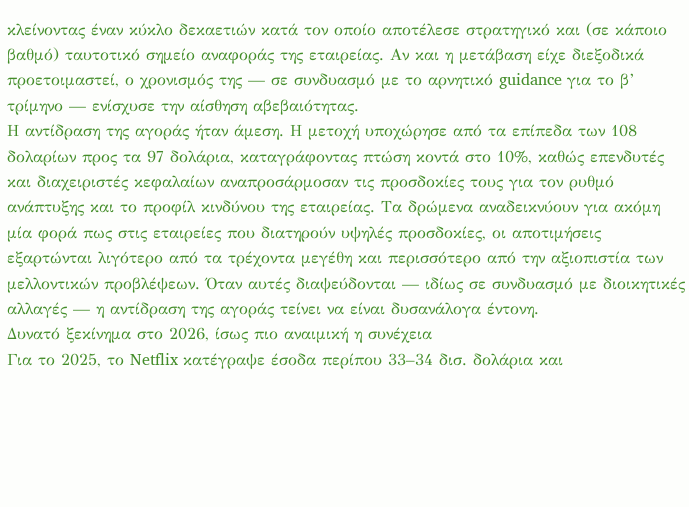κλείνοντας έναν κύκλο δεκαετιών κατά τον οποίο αποτέλεσε στρατηγικό και (σε κάποιο βαθμό) ταυτοτικό σημείο αναφοράς της εταιρείας. Αν και η μετάβαση είχε διεξοδικά προετοιμαστεί, ο χρονισμός της — σε συνδυασμό με το αρνητικό guidance για το β’ τρίμηνο — ενίσχυσε την αίσθηση αβεβαιότητας.
Η αντίδραση της αγοράς ήταν άμεση. Η μετοχή υποχώρησε από τα επίπεδα των 108 δολαρίων προς τα 97 δολάρια, καταγράφοντας πτώση κοντά στο 10%, καθώς επενδυτές και διαχειριστές κεφαλαίων αναπροσάρμοσαν τις προσδοκίες τους για τον ρυθμό ανάπτυξης και το προφίλ κινδύνου της εταιρείας. Τα δρώμενα αναδεικνύουν για ακόμη μία φορά πως στις εταιρείες που διατηρούν υψηλές προσδοκίες, οι αποτιμήσεις εξαρτώνται λιγότερο από τα τρέχοντα μεγέθη και περισσότερο από την αξιοπιστία των μελλοντικών προβλέψεων. Όταν αυτές διαψεύδονται — ιδίως σε συνδυασμό με διοικητικές αλλαγές — η αντίδραση της αγοράς τείνει να είναι δυσανάλογα έντονη.
Δυνατό ξεκίνημα στο 2026, ίσως πιο αναιμική η συνέχεια
Για το 2025, το Netflix κατέγραψε έσοδα περίπου 33–34 δισ. δολάρια και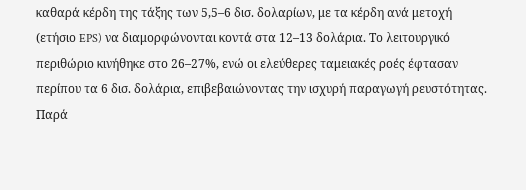καθαρά κέρδη της τάξης των 5,5–6 δισ. δολαρίων, με τα κέρδη ανά μετοχή (ετήσιο EPS) να διαμορφώνονται κοντά στα 12–13 δολάρια. Το λειτουργικό περιθώριο κινήθηκε στο 26–27%, ενώ οι ελεύθερες ταμειακές ροές έφτασαν περίπου τα 6 δισ. δολάρια, επιβεβαιώνοντας την ισχυρή παραγωγή ρευστότητας. Παρά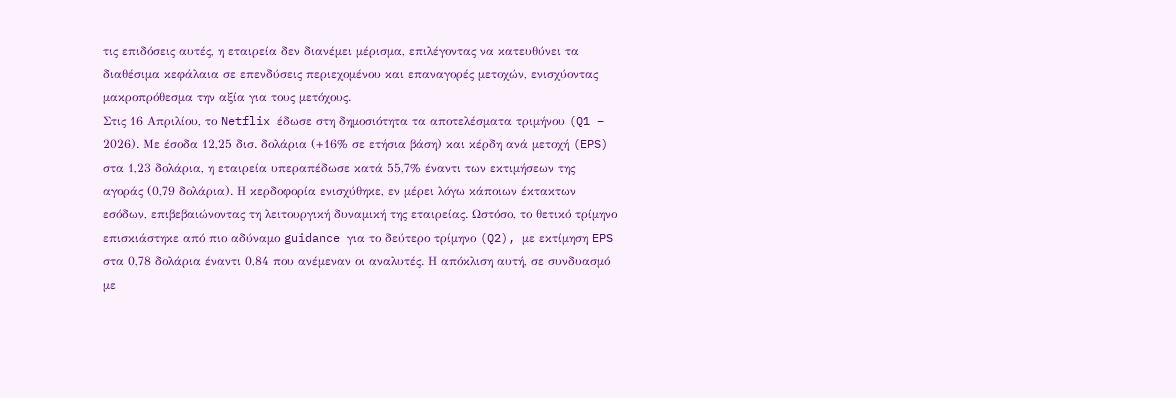τις επιδόσεις αυτές, η εταιρεία δεν διανέμει μέρισμα, επιλέγοντας να κατευθύνει τα διαθέσιμα κεφάλαια σε επενδύσεις περιεχομένου και επαναγορές μετοχών, ενισχύοντας μακροπρόθεσμα την αξία για τους μετόχους.
Στις 16 Απριλίου, το Netflix έδωσε στη δημοσιότητα τα αποτελέσματα τριμήνου (Q1 – 2026). Με έσοδα 12,25 δισ. δολάρια (+16% σε ετήσια βάση) και κέρδη ανά μετοχή (EPS) στα 1,23 δολάρια, η εταιρεία υπεραπέδωσε κατά 55,7% έναντι των εκτιμήσεων της αγοράς (0,79 δολάρια). Η κερδοφορία ενισχύθηκε, εν μέρει λόγω κάποιων έκτακτων εσόδων, επιβεβαιώνοντας τη λειτουργική δυναμική της εταιρείας. Ωστόσο, το θετικό τρίμηνο επισκιάστηκε από πιο αδύναμο guidance για το δεύτερο τρίμηνο (Q2), με εκτίμηση EPS στα 0,78 δολάρια έναντι 0,84 που ανέμεναν οι αναλυτές. Η απόκλιση αυτή, σε συνδυασμό με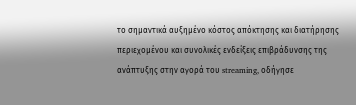το σημαντικά αυξημένο κόστος απόκτησης και διατήρησης περιεχομένου και συνολικές ενδείξεις επιβράδυνσης της ανάπτυξης στην αγορά του streaming, οδήγησε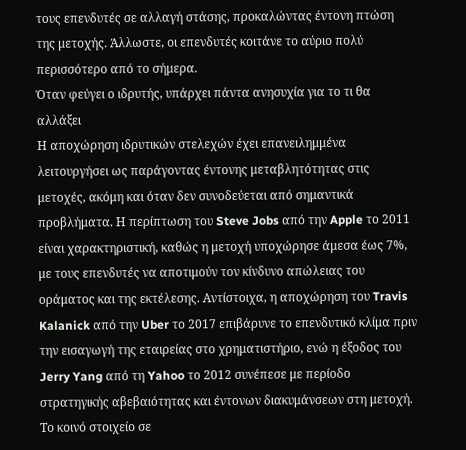τους επενδυτές σε αλλαγή στάσης, προκαλώντας έντονη πτώση της μετοχής. Άλλωστε, οι επενδυτές κοιτάνε το αύριο πολύ περισσότερο από το σήμερα.
Όταν φεύγει ο ιδρυτής, υπάρχει πάντα ανησυχία για το τι θα αλλάξει
Η αποχώρηση ιδρυτικών στελεχών έχει επανειλημμένα λειτουργήσει ως παράγοντας έντονης μεταβλητότητας στις μετοχές, ακόμη και όταν δεν συνοδεύεται από σημαντικά προβλήματα. Η περίπτωση του Steve Jobs από την Apple το 2011 είναι χαρακτηριστική, καθώς η μετοχή υποχώρησε άμεσα έως 7%, με τους επενδυτές να αποτιμούν τον κίνδυνο απώλειας του οράματος και της εκτέλεσης. Αντίστοιχα, η αποχώρηση του Travis Kalanick από την Uber το 2017 επιβάρυνε το επενδυτικό κλίμα πριν την εισαγωγή της εταιρείας στο χρηματιστήριο, ενώ η έξοδος του Jerry Yang από τη Yahoo το 2012 συνέπεσε με περίοδο στρατηγικής αβεβαιότητας και έντονων διακυμάνσεων στη μετοχή.
Το κοινό στοιχείο σε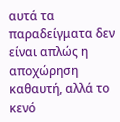αυτά τα παραδείγματα δεν είναι απλώς η αποχώρηση καθαυτή, αλλά το κενό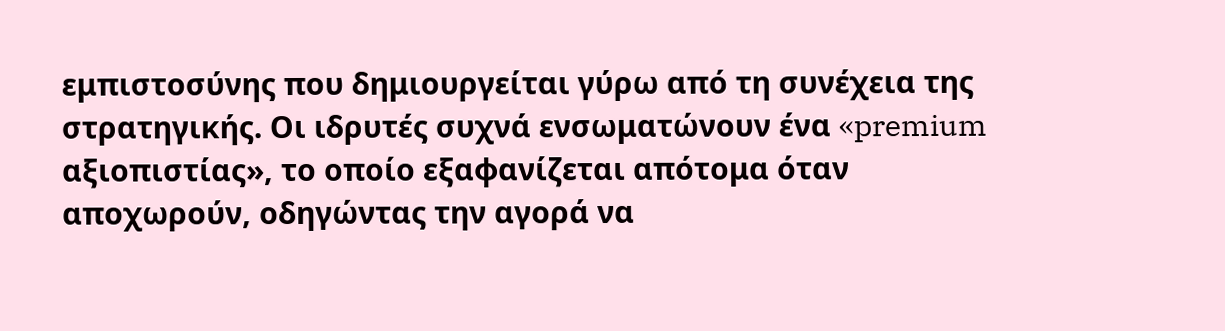εμπιστοσύνης που δημιουργείται γύρω από τη συνέχεια της στρατηγικής. Οι ιδρυτές συχνά ενσωματώνουν ένα «premium αξιοπιστίας», το οποίο εξαφανίζεται απότομα όταν αποχωρούν, οδηγώντας την αγορά να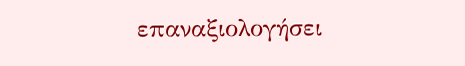επαναξιολογήσει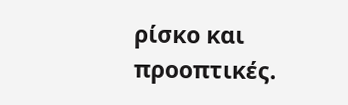ρίσκο και προοπτικές.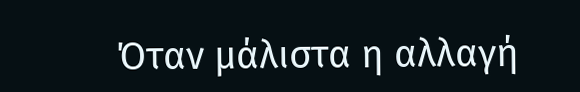Όταν μάλιστα η αλλαγή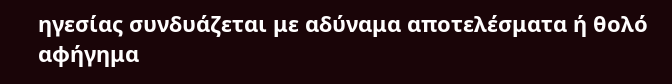ηγεσίας συνδυάζεται με αδύναμα αποτελέσματα ή θολό αφήγημα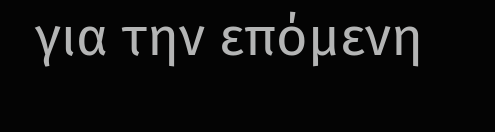για την επόμενη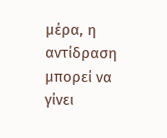μέρα, η αντίδραση μπορεί να γίνει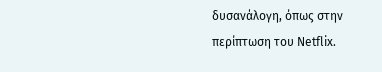δυσανάλογη, όπως στην περίπτωση του Netflix.